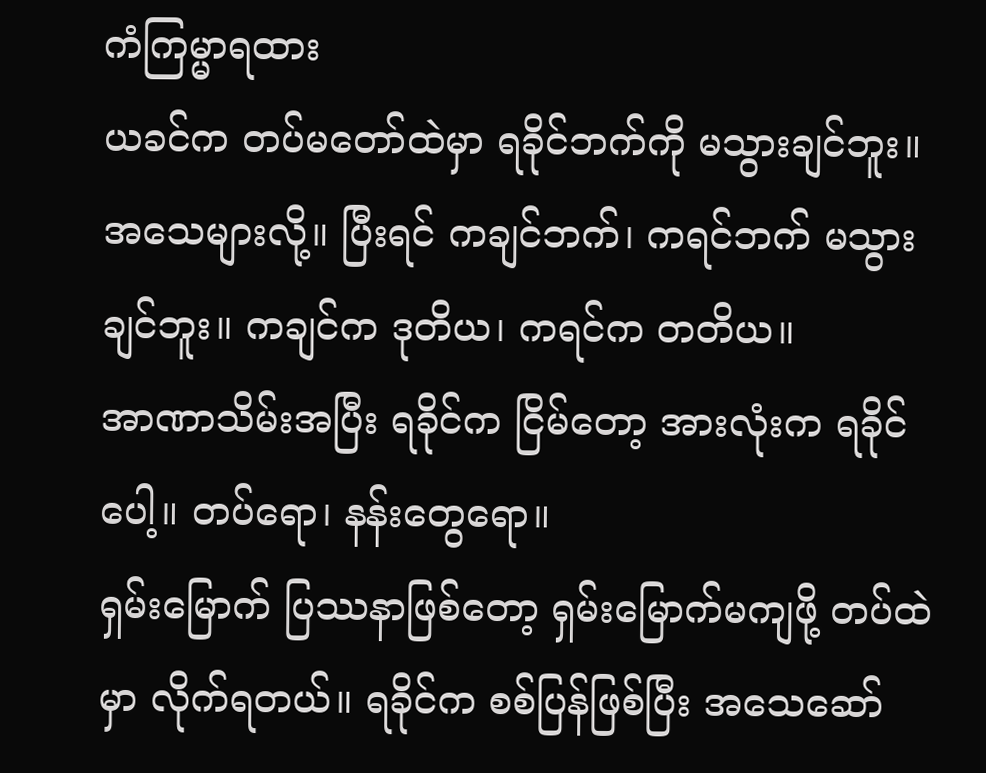ကံကြမ္မာရထား
ယခင်က တပ်မတော်ထဲမှာ ရခိုင်ဘက်ကို မသွားချင်ဘူး။ အသေများလို့။ ပြီးရင် ကချင်ဘက်၊ ကရင်ဘက် မသွားချင်ဘူး။ ကချင်က ဒုတိယ၊ ကရင်က တတိယ။
အာဏာသိမ်းအပြီး ရခိုင်က ငြိမ်တော့ အားလုံးက ရခိုင်ပေါ့။ တပ်ရော၊ နန်းတွေရော။
ရှမ်းမြောက် ပြဿနာဖြစ်တော့ ရှမ်းမြောက်မကျဖို့ တပ်ထဲမှာ လိုက်ရတယ်။ ရခိုင်က စစ်ပြန်ဖြစ်ပြီး အသေဆော်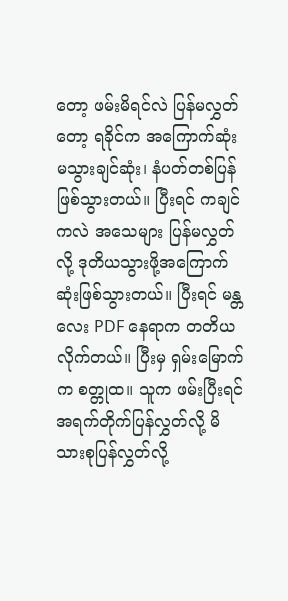တော့ ဖမ်းမိရင်လဲ ပြန်မလွှတ်တော့ ရခိုင်က အကြောက်ဆုံး မသွားချင်ဆုံး၊ နံပတ်တစ်ပြန်ဖြစ်သွားတယ်။ ပြီးရင် ကချင်ကလဲ အသေများ ပြန်မလွှတ်လို့ ဒုတိယသွားဖို့အကြောက်ဆုံးဖြစ်သွားတယ်။ ပြီးရင် မန္တလေး PDF နေရာက တတိယလိုက်တယ်။ ပြီးမှ ရှမ်းမြောက်က စတ္တုထ။ သူက ဖမ်းပြီးရင် အရက်တိုက်ပြန်လွှတ်လို့ မိသားစုပြန်လွှတ်လို့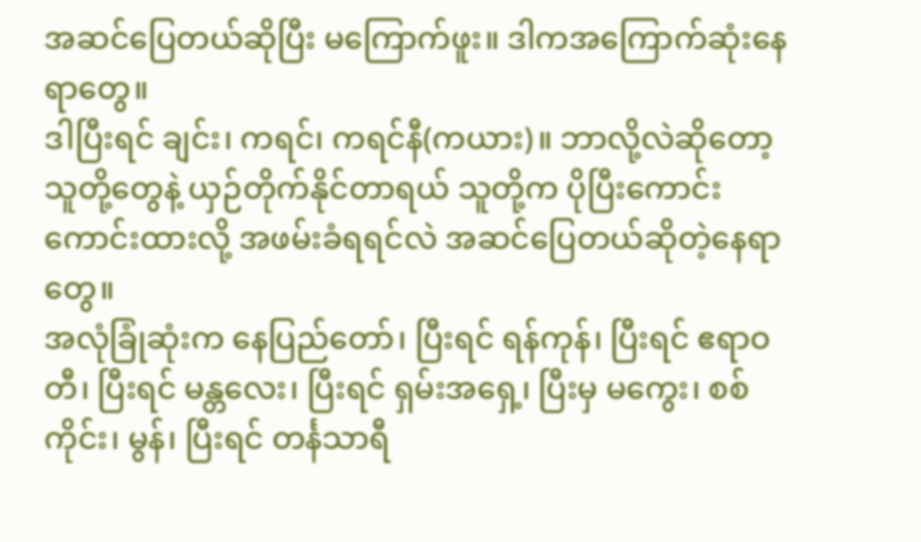အဆင်ပြေတယ်ဆိုပြီး မကြောက်ဖူး။ ဒါကအကြောက်ဆုံးနေရာတွေ။
ဒါပြီးရင် ချင်း၊ ကရင်၊ ကရင်နီ(ကယား)။ ဘာလို့လဲဆိုတော့ သူတို့တွေနဲ့ ယှဉ်တိုက်နိုင်တာရယ် သူတို့က ပိုပြီးကောင်းကောင်းထားလို့ အဖမ်းခံရရင်လဲ အဆင်ပြေတယ်ဆိုတဲ့နေရာတွေ။
အလုံခြုံဆုံးက နေပြည်တော်၊ ပြီးရင် ရန်ကုန်၊ ပြီးရင် ဧရာဝတီ၊ ပြီးရင် မန္တလေး၊ ပြီးရင် ရှမ်းအရှေ့၊ ပြီးမှ မကွေး၊ စစ်ကိုင်း၊ မွန်၊ ပြီးရင် တင်္နသာရီ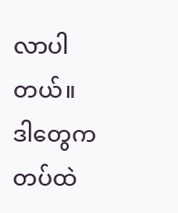လာပါတယ်။
ဒါတွေက တပ်ထဲ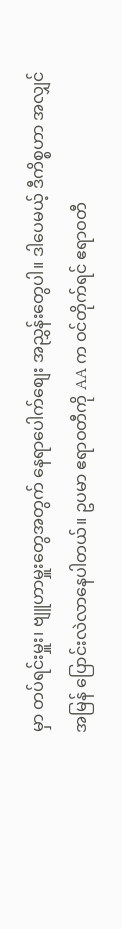မှာ တပ်ရင်းမှူး၊ ဗျူဟာမှူးတွေအတွက် နေရာပေါက်စျေး အညွှန်းတွေပါ။ ဒါပေမယ့် ဒီကိစ္စဟာ အလျှင်အမြန် ပြောင်းလဲလာနေပါတယ်။ ဥပမာ ဧရာဝတီကို AA က ဝင်တိုက်ရင် ဧရာဝတီ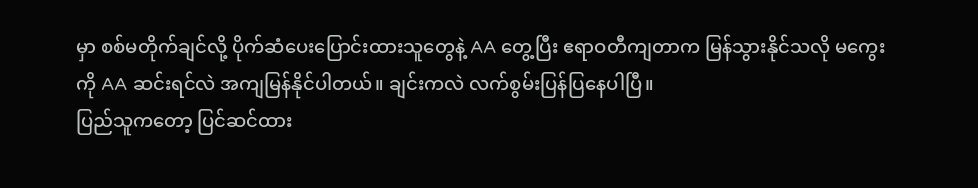မှာ စစ်မတိုက်ချင်လို့ ပိုက်ဆံပေးပြောင်းထားသူတွေနဲ့ AA တွေ့ပြီး ဧရာဝတီကျတာက မြန်သွားနိုင်သလို မကွေးကို AA ဆင်းရင်လဲ အကျမြန်နိုင်ပါတယ်။ ချင်းကလဲ လက်စွမ်းပြန်ပြနေပါပြီ။
ပြည်သူကတော့ ပြင်ဆင်ထား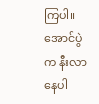ကြပါ။ အောင်ပွဲက နီးလာနေပါ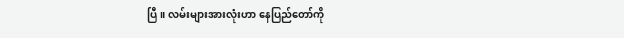ပြီ။ လမ်းများအားလုံးဟာ နေပြည်တော်ကို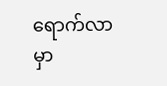ရောက်လာမှာ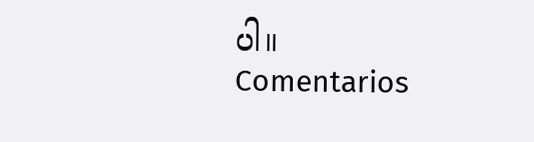ပါ။
Comentarios